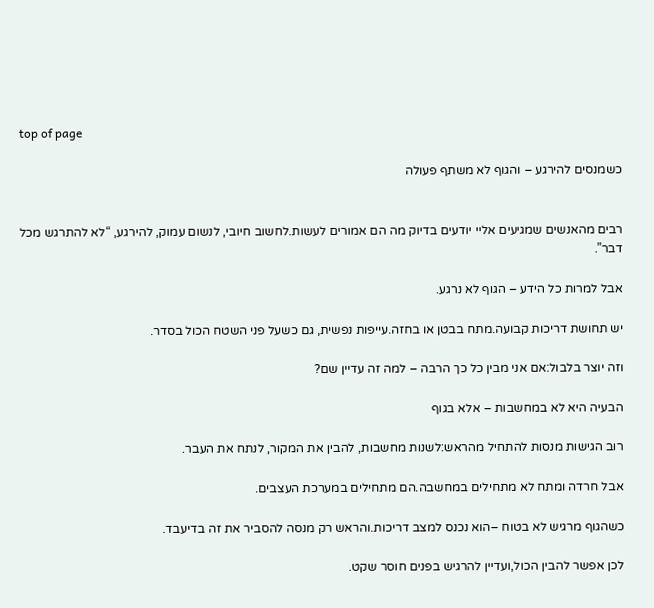top of page

כשמנסים להירגע – והגוף לא משתף פעולה


רבים מהאנשים שמגיעים אליי יודעים בדיוק מה הם אמורים לעשות.לחשוב חיובי, לנשום עמוק, להירגע, “לא להתרגש מכל דבר”.

אבל למרות כל הידע – הגוף לא נרגע.

יש תחושת דריכות קבועה.מתח בבטן או בחזה.עייפות נפשית, גם כשעל פני השטח הכול בסדר.

וזה יוצר בלבול:אם אני מבין כל כך הרבה – למה זה עדיין שם?

הבעיה היא לא במחשבות – אלא בגוף

רוב הגישות מנסות להתחיל מהראש:לשנות מחשבות, להבין את המקור, לנתח את העבר.

אבל חרדה ומתח לא מתחילים במחשבה.הם מתחילים במערכת העצבים.

כשהגוף מרגיש לא בטוח –הוא נכנס למצב דריכות.והראש רק מנסה להסביר את זה בדיעבד.

לכן אפשר להבין הכול,ועדיין להרגיש בפנים חוסר שקט.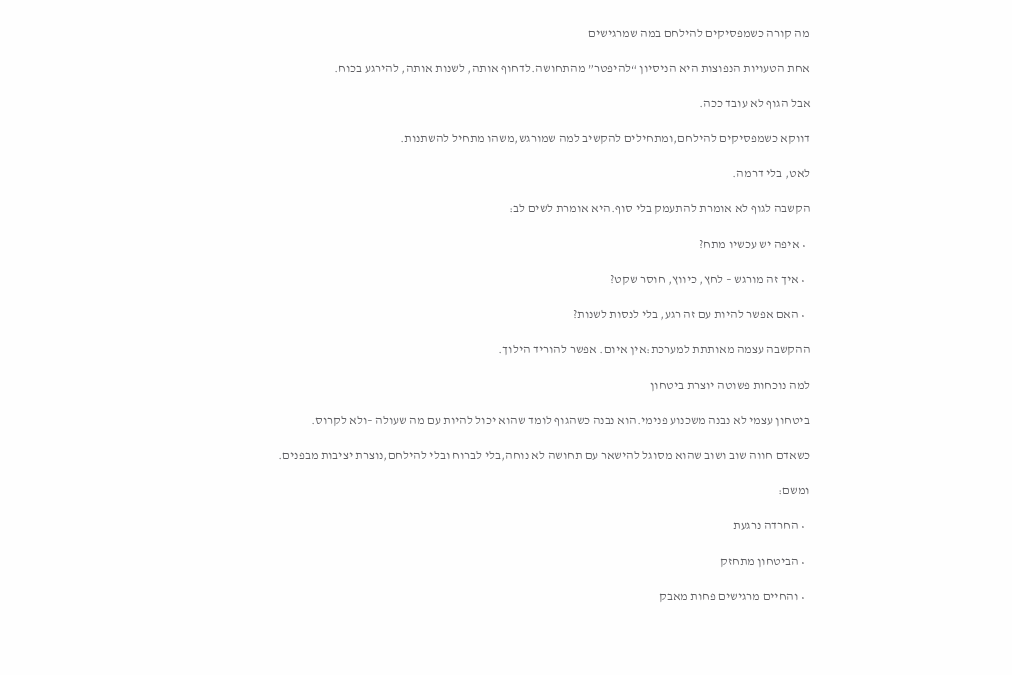מה קורה כשמפסיקים להילחם במה שמרגישים

אחת הטעויות הנפוצות היא הניסיון “להיפטר” מהתחושה.לדחוף אותה, לשנות אותה, להירגע בכוח.

אבל הגוף לא עובד ככה.

דווקא כשמפסיקים להילחם,ומתחילים להקשיב למה שמורגש,משהו מתחיל להשתנות.

לאט, בלי דרמה.

הקשבה לגוף לא אומרת להתעמק בלי סוף.היא אומרת לשים לב:

  • איפה יש עכשיו מתח?

  • איך זה מורגש – לחץ, כיווץ, חוסר שקט?

  • האם אפשר להיות עם זה רגע, בלי לנסות לשנות?

ההקשבה עצמה מאותתת למערכת:אין איום. אפשר להוריד הילוך.

למה נוכחות פשוטה יוצרת ביטחון

ביטחון עצמי לא נבנה משכנוע פנימי.הוא נבנה כשהגוף לומד שהוא יכול להיות עם מה שעולה –ולא לקרוס.

כשאדם חווה שוב ושוב שהוא מסוגל להישאר עם תחושה לא נוחה,בלי לברוח ובלי להילחם,נוצרת יציבות מבפנים.

ומשם:

  • החרדה נרגעת

  • הביטחון מתחזק

  • והחיים מרגישים פחות מאבק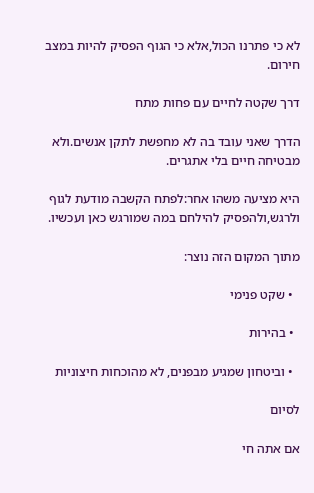לא כי פתרנו הכול,אלא כי הגוף הפסיק להיות במצב חירום.

דרך שקטה לחיים עם פחות מתח

הדרך שאני עובד בה לא מחפשת לתקן אנשים.ולא מבטיחה חיים בלי אתגרים.

היא מציעה משהו אחר:לפתח הקשבה מודעת לגוף ולרגש,ולהפסיק להילחם במה שמורגש כאן ועכשיו.

מתוך המקום הזה נוצר:

  • שקט פנימי

  • בהירות

  • וביטחון שמגיע מבפנים, לא מהוכחות חיצוניות

לסיום

אם אתה חי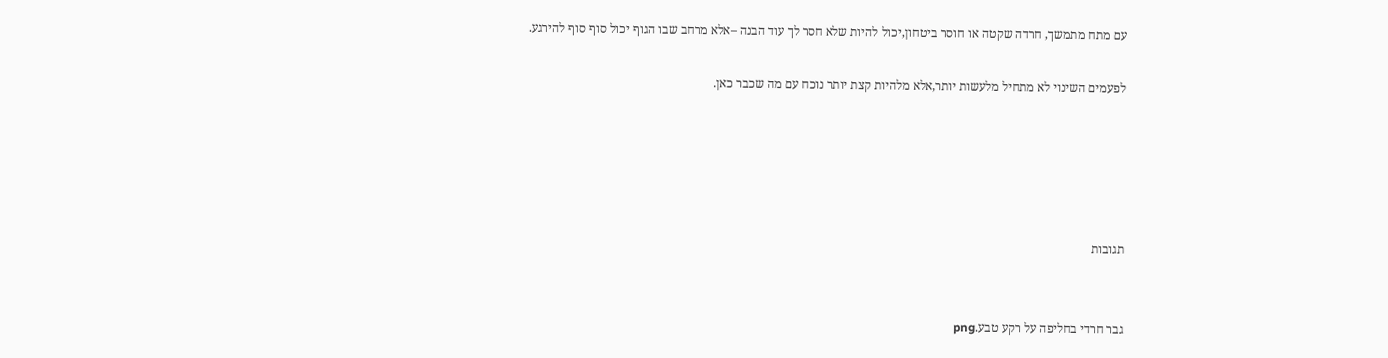עם מתח מתמשך, חרדה שקטה או חוסר ביטחון,יכול להיות שלא חסר לך עוד הבנה –אלא מרחב שבו הגוף יכול סוף סוף להירגע.

לפעמים השינוי לא מתחיל מלעשות יותר,אלא מלהיות קצת יותר נוכח עם מה שכבר כאן.





תגובות


גבר חרדי בחליפה על רקע טבע.png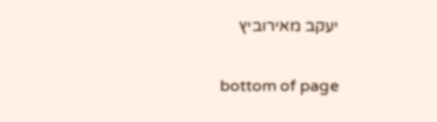יעקב מאירוביץ

bottom of page